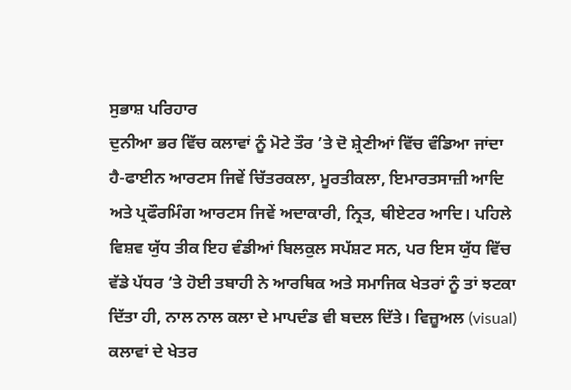ਸੁਭਾਸ਼ ਪਰਿਹਾਰ
ਦੁਨੀਆ ਭਰ ਵਿੱਚ ਕਲਾਵਾਂ ਨੂੰ ਮੋਟੇ ਤੌਰ ’ਤੇ ਦੋ ਸ਼੍ਰੇਣੀਆਂ ਵਿੱਚ ਵੰਡਿਆ ਜਾਂਦਾ ਹੈ-ਫਾਈਨ ਆਰਟਸ ਜਿਵੇਂ ਚਿੱਤਰਕਲਾ, ਮੂਰਤੀਕਲਾ, ਇਮਾਰਤਸਾਜ਼ੀ ਆਦਿ ਅਤੇ ਪ੍ਰਫੌਰਮਿੰਗ ਆਰਟਸ ਜਿਵੇਂ ਅਦਾਕਾਰੀ, ਨ੍ਰਿਤ, ਥੀਏਟਰ ਆਦਿ। ਪਹਿਲੇ ਵਿਸ਼ਵ ਯੁੱਧ ਤੀਕ ਇਹ ਵੰਡੀਆਂ ਬਿਲਕੁਲ ਸਪੱਸ਼ਟ ਸਨ, ਪਰ ਇਸ ਯੁੱਧ ਵਿੱਚ ਵੱਡੇ ਪੱਧਰ ‘ਤੇ ਹੋਈ ਤਬਾਹੀ ਨੇ ਆਰਥਿਕ ਅਤੇ ਸਮਾਜਿਕ ਖੇਤਰਾਂ ਨੂੰ ਤਾਂ ਝਟਕਾ ਦਿੱਤਾ ਹੀ, ਨਾਲ ਨਾਲ ਕਲਾ ਦੇ ਮਾਪਦੰਡ ਵੀ ਬਦਲ ਦਿੱਤੇ। ਵਿਜ਼ੂਅਲ (visual) ਕਲਾਵਾਂ ਦੇ ਖੇਤਰ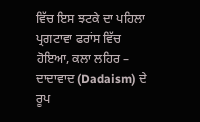ਵਿੱਚ ਇਸ ਝਟਕੇ ਦਾ ਪਹਿਲਾ ਪ੍ਰਗਟਾਵਾ ਫਰਾਂਸ ਵਿੱਚ ਹੋਇਆ, ਕਲਾ ਲਹਿਰ – ਦਾਦਾਵਾਦ (Dadaism) ਦੇ ਰੂਪ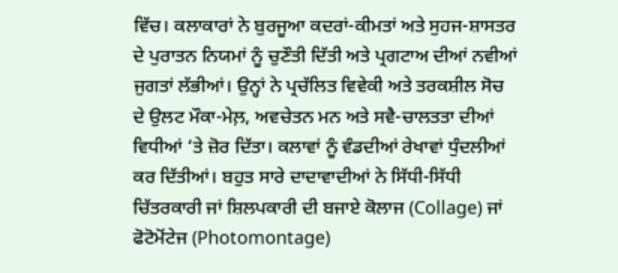ਵਿੱਚ। ਕਲਾਕਾਰਾਂ ਨੇ ਬੁਰਜੂਆ ਕਦਰਾਂ-ਕੀਮਤਾਂ ਅਤੇ ਸੁਹਜ-ਸ਼ਾਸਤਰ ਦੇ ਪੁਰਾਤਨ ਨਿਯਮਾਂ ਨੂੰ ਚੁਣੌਤੀ ਦਿੱਤੀ ਅਤੇ ਪ੍ਰਗਟਾਅ ਦੀਆਂ ਨਵੀਆਂ ਜੁਗਤਾਂ ਲੱਭੀਆਂ। ਉਨ੍ਹਾਂ ਨੇ ਪ੍ਰਚੱਲਿਤ ਵਿਵੇਕੀ ਅਤੇ ਤਰਕਸ਼ੀਲ ਸੋਚ ਦੇ ਉਲਟ ਮੌਕਾ-ਮੇਲ਼, ਅਵਚੇਤਨ ਮਨ ਅਤੇ ਸਵੈ-ਚਾਲਤਤਾ ਦੀਆਂ ਵਿਧੀਆਂ ‘ਤੇ ਜ਼ੋਰ ਦਿੱਤਾ। ਕਲਾਵਾਂ ਨੂੰ ਵੰਡਦੀਆਂ ਰੇਖਾਵਾਂ ਧੁੰਦਲੀਆਂ ਕਰ ਦਿੱਤੀਆਂ। ਬਹੁਤ ਸਾਰੇ ਦਾਦਾਵਾਦੀਆਂ ਨੇ ਸਿੱਧੀ-ਸਿੱਧੀ ਚਿੱਤਰਕਾਰੀ ਜਾਂ ਸ਼ਿਲਪਕਾਰੀ ਦੀ ਬਜਾਏ ਕੋਲਾਜ (Collage) ਜਾਂ ਫੋਟੋਮੋਂਟੇਜ (Photomontage)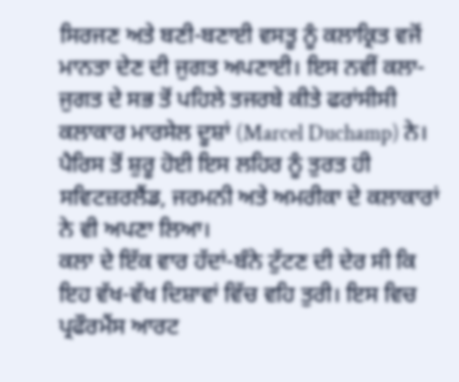ਸਿਰਜਣ ਅਤੇ ਬਣੀ-ਬਣਾਈ ਵਸਤੂ ਨੂੰ ਕਲਾਕ੍ਰਿਤ ਵਜੋਂ ਮਾਨਤਾ ਦੇਣ ਦੀ ਜੁਗਤ ਅਪਣਾਈ। ਇਸ ਨਵੀਂ ਕਲਾ-ਜੁਗਤ ਦੇ ਸਭ ਤੋਂ ਪਹਿਲੇ ਤਜਰਬੇ ਕੀਤੇ ਫਰਾਂਸੀਸੀ ਕਲਾਕਾਰ ਮਾਰਸੇਲ ਦੂਸ਼ਾਂ (Marcel Duchamp) ਨੇ। ਪੈਰਿਸ ਤੋਂ ਸ਼ੁਰੂ ਹੋਈ ਇਸ ਲਹਿਰ ਨੂੰ ਤੁਰਤ ਹੀ ਸਵਿਟਜ਼ਰਲੈਂਡ, ਜਰਮਨੀ ਅਤੇ ਅਮਰੀਕਾ ਦੇ ਕਲਾਕਾਰਾਂ ਨੇ ਵੀ ਅਪਣਾ ਲਿਆ।
ਕਲਾ ਦੇ ਇੱਕ ਵਾਰ ਹੱਦਾਂ-ਬੰਨੇ ਟੁੱਟਣ ਦੀ ਦੇਰ ਸੀ ਕਿ ਇਹ ਵੱਖ-ਵੱਖ ਦਿਸ਼ਾਵਾਂ ਵਿੱਚ ਵਹਿ ਤੁਰੀ। ਇਸ ਵਿਚ ਪ੍ਰਫੌਰਮੈਂਸ ਆਰਟ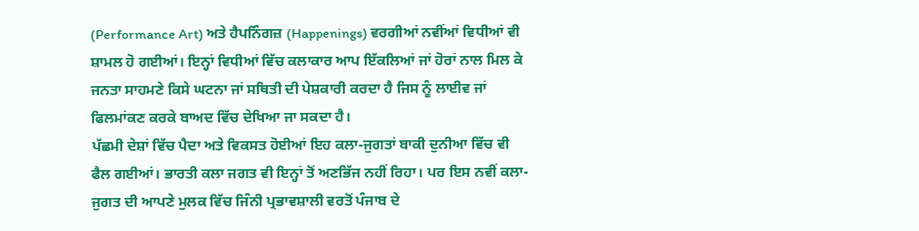(Performance Art) ਅਤੇ ਹੈਪਨਿੰਗਜ਼ (Happenings) ਵਰਗੀਆਂ ਨਵੀਂਆਂ ਵਿਧੀਆਂ ਵੀ ਸ਼ਾਮਲ ਹੋ ਗਈਆਂ। ਇਨ੍ਹਾਂ ਵਿਧੀਆਂ ਵਿੱਚ ਕਲਾਕਾਰ ਆਪ ਇੱਕਲਿਆਂ ਜਾਂ ਹੋਰਾਂ ਨਾਲ ਮਿਲ ਕੇ ਜਨਤਾ ਸਾਹਮਣੇ ਕਿਸੇ ਘਟਨਾ ਜਾਂ ਸਥਿਤੀ ਦੀ ਪੇਸ਼ਕਾਰੀ ਕਰਦਾ ਹੈ ਜਿਸ ਨੂੰ ਲਾਈਵ ਜਾਂ ਫਿਲਮਾਂਕਣ ਕਰਕੇ ਬਾਅਦ ਵਿੱਚ ਦੇਖਿਆ ਜਾ ਸਕਦਾ ਹੈ।
ਪੱਛਮੀ ਦੇਸ਼ਾਂ ਵਿੱਚ ਪੈਦਾ ਅਤੇ ਵਿਕਸਤ ਹੋਈਆਂ ਇਹ ਕਲਾ-ਜੁਗਤਾਂ ਬਾਕੀ ਦੁਨੀਆ ਵਿੱਚ ਵੀ ਫੈਲ ਗਈਆਂ। ਭਾਰਤੀ ਕਲਾ ਜਗਤ ਵੀ ਇਨ੍ਹਾਂ ਤੋਂ ਅਣਭਿੱਜ ਨਹੀਂ ਰਿਹਾ। ਪਰ ਇਸ ਨਵੀਂ ਕਲਾ-ਜੁਗਤ ਦੀ ਆਪਣੇ ਮੁਲਕ ਵਿੱਚ ਜਿੰਨੀ ਪ੍ਰਭਾਵਸ਼ਾਲੀ ਵਰਤੋਂ ਪੰਜਾਬ ਦੇ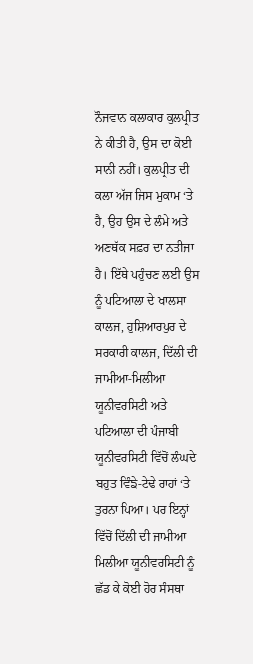ਨੌਜਵਾਨ ਕਲਾਕਾਰ ਕੁਲਪ੍ਰੀਤ ਨੇ ਕੀਤੀ ਹੈ, ਉਸ ਦਾ ਕੋਈ ਸਾਨੀ ਨਹੀਂ। ਕੁਲਪ੍ਰੀਤ ਦੀ ਕਲਾ ਅੱਜ ਜਿਸ ਮੁਕਾਮ ‘ਤੇ ਹੈ, ਉਹ ਉਸ ਦੇ ਲੰਮੇ ਅਤੇ ਅਣਥੱਕ ਸਫ਼ਰ ਦਾ ਨਤੀਜਾ ਹੈ। ਇੱਥੇ ਪਹੁੰਚਣ ਲਈ ਉਸ ਨੂੰ ਪਟਿਆਲਾ ਦੇ ਖਾਲਸਾ ਕਾਲਜ, ਹੁਸ਼ਿਆਰਪੁਰ ਦੇ ਸਰਕਾਰੀ ਕਾਲਜ, ਦਿੱਲੀ ਦੀ ਜਾਮੀਆ-ਮਿਲੀਆ ਯੂਨੀਵਰਸਿਟੀ ਅਤੇ ਪਟਿਆਲਾ ਦੀ ਪੰਜਾਬੀ ਯੂਨੀਵਰਸਿਟੀ ਵਿੱਚੋਂ ਲੰਘਦੇ ਬਹੁਤ ਵਿੰਙੇ-ਟੇਢੇ ਰਾਹਾਂ ‘ਤੇ ਤੁਰਨਾ ਪਿਆ। ਪਰ ਇਨ੍ਹਾਂ ਵਿੱਚੋਂ ਦਿੱਲੀ ਦੀ ਜਾਮੀਆ ਮਿਲੀਆ ਯੂਨੀਵਰਸਿਟੀ ਨੂੰ ਛੱਡ ਕੇ ਕੋਈ ਹੋਰ ਸੰਸਥਾ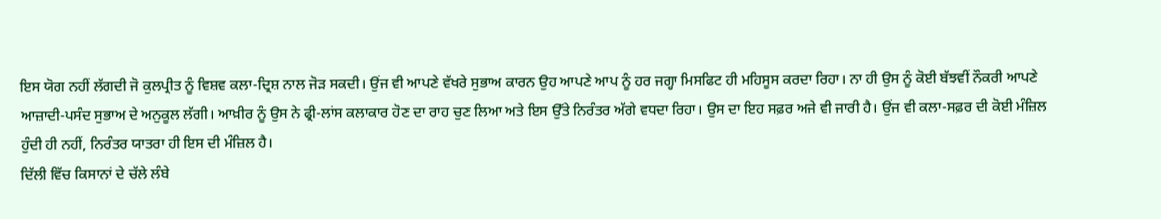ਇਸ ਯੋਗ ਨਹੀਂ ਲੱਗਦੀ ਜੋ ਕੁਲਪ੍ਰੀਤ ਨੂੰ ਵਿਸ਼ਵ ਕਲਾ-ਦ੍ਰਿਸ਼ ਨਾਲ ਜੋੜ ਸਕਦੀ। ਉਂਜ ਵੀ ਆਪਣੇ ਵੱਖਰੇ ਸੁਭਾਅ ਕਾਰਨ ਉਹ ਆਪਣੇ ਆਪ ਨੂੰ ਹਰ ਜਗ੍ਹਾ ਮਿਸਫਿਟ ਹੀ ਮਹਿਸੂਸ ਕਰਦਾ ਰਿਹਾ। ਨਾ ਹੀ ਉਸ ਨੂੰ ਕੋਈ ਬੱਝਵੀਂ ਨੌਕਰੀ ਆਪਣੇ ਆਜ਼ਾਦੀ-ਪਸੰਦ ਸੁਭਾਅ ਦੇ ਅਨੁਕੂਲ ਲੱਗੀ। ਆਖ਼ੀਰ ਨੂੰ ਉਸ ਨੇ ਫ੍ਰੀ-ਲਾਂਸ ਕਲਾਕਾਰ ਹੋਣ ਦਾ ਰਾਹ ਚੁਣ ਲਿਆ ਅਤੇ ਇਸ ਉੱਤੇ ਨਿਰੰਤਰ ਅੱਗੇ ਵਧਦਾ ਰਿਹਾ। ਉਸ ਦਾ ਇਹ ਸਫ਼ਰ ਅਜੇ ਵੀ ਜਾਰੀ ਹੈ। ਉਂਜ ਵੀ ਕਲਾ-ਸਫ਼ਰ ਦੀ ਕੋਈ ਮੰਜ਼ਿਲ ਹੁੰਦੀ ਹੀ ਨਹੀਂ, ਨਿਰੰਤਰ ਯਾਤਰਾ ਹੀ ਇਸ ਦੀ ਮੰਜ਼ਿਲ ਹੈ।
ਦਿੱਲੀ ਵਿੱਚ ਕਿਸਾਨਾਂ ਦੇ ਚੱਲੇ ਲੰਬੇ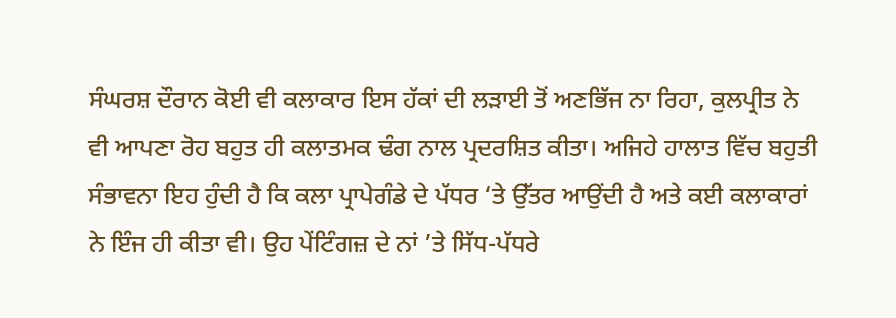ਸੰਘਰਸ਼ ਦੌਰਾਨ ਕੋਈ ਵੀ ਕਲਾਕਾਰ ਇਸ ਹੱਕਾਂ ਦੀ ਲੜਾਈ ਤੋਂ ਅਣਭਿੱਜ ਨਾ ਰਿਹਾ, ਕੁਲਪ੍ਰੀਤ ਨੇ ਵੀ ਆਪਣਾ ਰੋਹ ਬਹੁਤ ਹੀ ਕਲਾਤਮਕ ਢੰਗ ਨਾਲ ਪ੍ਰਦਰਸ਼ਿਤ ਕੀਤਾ। ਅਜਿਹੇ ਹਾਲਾਤ ਵਿੱਚ ਬਹੁਤੀ ਸੰਭਾਵਨਾ ਇਹ ਹੁੰਦੀ ਹੈ ਕਿ ਕਲਾ ਪ੍ਰਾਪੇਗੰਡੇ ਦੇ ਪੱਧਰ ‘ਤੇ ਉੱਤਰ ਆਉਂਦੀ ਹੈ ਅਤੇ ਕਈ ਕਲਾਕਾਰਾਂ ਨੇ ਇੰਜ ਹੀ ਕੀਤਾ ਵੀ। ਉਹ ਪੇਂਟਿੰਗਜ਼ ਦੇ ਨਾਂ ’ਤੇ ਸਿੱਧ-ਪੱਧਰੇ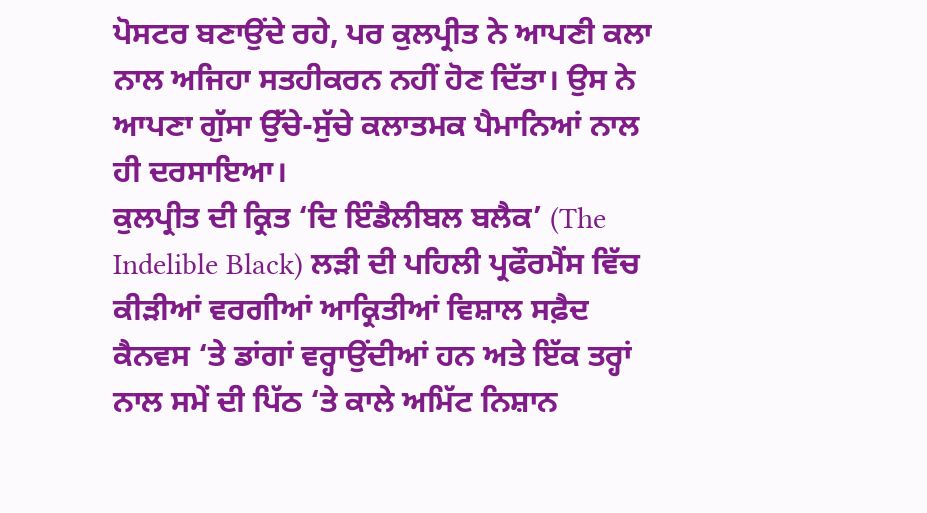ਪੋਸਟਰ ਬਣਾਉਂਦੇ ਰਹੇ, ਪਰ ਕੁਲਪ੍ਰੀਤ ਨੇ ਆਪਣੀ ਕਲਾ ਨਾਲ ਅਜਿਹਾ ਸਤਹੀਕਰਨ ਨਹੀਂ ਹੋਣ ਦਿੱਤਾ। ਉਸ ਨੇ ਆਪਣਾ ਗੁੱਸਾ ਉੱਚੇ-ਸੁੱਚੇ ਕਲਾਤਮਕ ਪੈਮਾਨਿਆਂ ਨਾਲ ਹੀ ਦਰਸਾਇਆ।
ਕੁਲਪ੍ਰੀਤ ਦੀ ਕ੍ਰਿਤ ‘ਦਿ ਇੰਡੈਲੀਬਲ ਬਲੈਕ’ (The Indelible Black) ਲੜੀ ਦੀ ਪਹਿਲੀ ਪ੍ਰਫੌਰਮੈਂਸ ਵਿੱਚ ਕੀੜੀਆਂ ਵਰਗੀਆਂ ਆਕ੍ਰਿਤੀਆਂ ਵਿਸ਼ਾਲ ਸਫ਼ੈਦ ਕੈਨਵਸ ‘ਤੇ ਡਾਂਗਾਂ ਵਰ੍ਹਾਉਂਦੀਆਂ ਹਨ ਅਤੇ ਇੱਕ ਤਰ੍ਹਾਂ ਨਾਲ ਸਮੇਂ ਦੀ ਪਿੱਠ ‘ਤੇ ਕਾਲੇ ਅਮਿੱਟ ਨਿਸ਼ਾਨ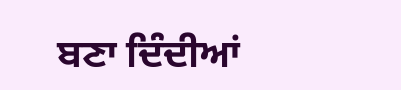ਬਣਾ ਦਿੰਦੀਆਂ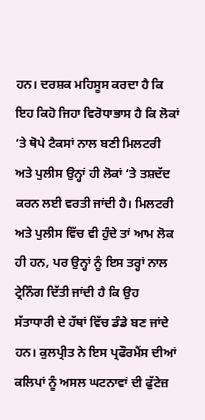ਹਨ। ਦਰਸ਼ਕ ਮਹਿਸੂਸ ਕਰਦਾ ਹੈ ਕਿ ਇਹ ਕਿਹੋ ਜਿਹਾ ਵਿਰੋਧਾਭਾਸ ਹੈ ਕਿ ਲੋਕਾਂ ‘ਤੇ ਥੋਪੇ ਟੈਕਸਾਂ ਨਾਲ ਬਣੀ ਮਿਲਟਰੀ ਅਤੇ ਪੁਲੀਸ ਉਨ੍ਹਾਂ ਹੀ ਲੋਕਾਂ ‘ਤੇ ਤਸ਼ਦੱਦ ਕਰਨ ਲਈ ਵਰਤੀ ਜਾਂਦੀ ਹੈ। ਮਿਲਟਰੀ ਅਤੇ ਪੁਲੀਸ ਵਿੱਚ ਵੀ ਹੁੰਦੇ ਤਾਂ ਆਮ ਲੋਕ ਹੀ ਹਨ, ਪਰ ਉਨ੍ਹਾਂ ਨੂੰ ਇਸ ਤਰ੍ਹਾਂ ਨਾਲ ਟ੍ਰੇਨਿੰਗ ਦਿੱਤੀ ਜਾਂਦੀ ਹੈ ਕਿ ਉਹ ਸੱਤਾਧਾਰੀ ਦੇ ਹੱਥਾਂ ਵਿੱਚ ਡੰਡੇ ਬਣ ਜਾਂਦੇ ਹਨ। ਕੁਲਪ੍ਰੀਤ ਨੇ ਇਸ ਪ੍ਰਫੌਰਮੈਂਸ ਦੀਆਂ ਕਲਿਪਾਂ ਨੂੰ ਅਸਲ ਘਟਨਾਵਾਂ ਦੀ ਫੁੱਟੇਜ਼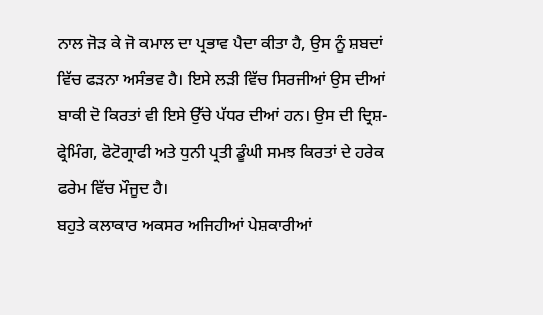ਨਾਲ ਜੋੜ ਕੇ ਜੋ ਕਮਾਲ ਦਾ ਪ੍ਰਭਾਵ ਪੈਦਾ ਕੀਤਾ ਹੈ, ਉਸ ਨੂੰ ਸ਼ਬਦਾਂ ਵਿੱਚ ਫੜਨਾ ਅਸੰਭਵ ਹੈ। ਇਸੇ ਲੜੀ ਵਿੱਚ ਸਿਰਜੀਆਂ ਉਸ ਦੀਆਂ ਬਾਕੀ ਦੋ ਕਿਰਤਾਂ ਵੀ ਇਸੇ ਉੱਚੇ ਪੱਧਰ ਦੀਆਂ ਹਨ। ਉਸ ਦੀ ਦ੍ਰਿਸ਼-ਫ੍ਰੇਮਿੰਗ, ਫੋਟੋਗ੍ਰਾਫੀ ਅਤੇ ਧੁਨੀ ਪ੍ਰਤੀ ਡੂੰਘੀ ਸਮਝ ਕਿਰਤਾਂ ਦੇ ਹਰੇਕ ਫਰੇਮ ਵਿੱਚ ਮੌਜੂਦ ਹੈ।
ਬਹੁਤੇ ਕਲਾਕਾਰ ਅਕਸਰ ਅਜਿਹੀਆਂ ਪੇਸ਼ਕਾਰੀਆਂ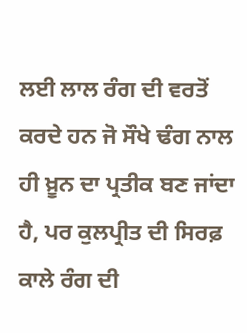ਲਈ ਲਾਲ ਰੰਗ ਦੀ ਵਰਤੋਂ ਕਰਦੇ ਹਨ ਜੋ ਸੌਖੇ ਢੰਗ ਨਾਲ ਹੀ ਖ਼ੂਨ ਦਾ ਪ੍ਰਤੀਕ ਬਣ ਜਾਂਦਾ ਹੈ, ਪਰ ਕੁਲਪ੍ਰੀਤ ਦੀ ਸਿਰਫ਼ ਕਾਲੇ ਰੰਗ ਦੀ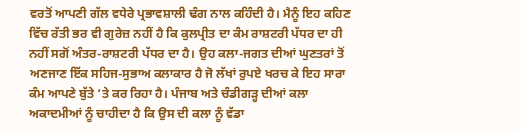ਵਰਤੋਂ ਆਪਣੀ ਗੱਲ ਵਧੇਰੇ ਪ੍ਰਭਾਵਸ਼ਾਲੀ ਢੰਗ ਨਾਲ ਕਹਿੰਦੀ ਹੈ। ਮੈਨੂੰ ਇਹ ਕਹਿਣ ਵਿੱਚ ਰੱਤੀ ਭਰ ਵੀ ਗੁਰੇਜ਼ ਨਹੀਂ ਹੈ ਕਿ ਕੁਲਪ੍ਰੀਤ ਦਾ ਕੰਮ ਰਾਸ਼ਟਰੀ ਪੱਧਰ ਦਾ ਹੀ ਨਹੀਂ ਸਗੋਂ ਅੰਤਰ-ਰਾਸ਼ਟਰੀ ਪੱਧਰ ਦਾ ਹੈ। ਉਹ ਕਲਾ-ਜਗਤ ਦੀਆਂ ਘੁਣਤਰਾਂ ਤੋਂ ਅਣਜਾਣ ਇੱਕ ਸਹਿਜ-ਸੁਭਾਅ ਕਲਾਕਾਰ ਹੈ ਜੋ ਲੱਖਾਂ ਰੁਪਏ ਖਰਚ ਕੇ ਇਹ ਸਾਰਾ ਕੰਮ ਆਪਣੇ ਬੁੱਤੇ ‘ਤੇ ਕਰ ਰਿਹਾ ਹੈ। ਪੰਜਾਬ ਅਤੇ ਚੰਡੀਗੜ੍ਹ ਦੀਆਂ ਕਲਾ ਅਕਾਦਮੀਆਂ ਨੂੰ ਚਾਹੀਦਾ ਹੈ ਕਿ ਉਸ ਦੀ ਕਲਾ ਨੂੰ ਵੱਡਾ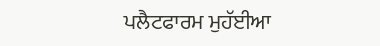ਪਲੈਟਫਾਰਮ ਮੁਹੱਈਆ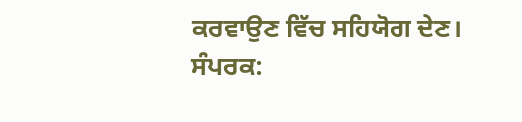ਕਰਵਾਉਣ ਵਿੱਚ ਸਹਿਯੋਗ ਦੇਣ।
ਸੰਪਰਕ: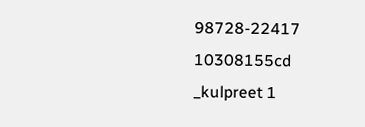98728-22417
10308155cd _kulpreet 1